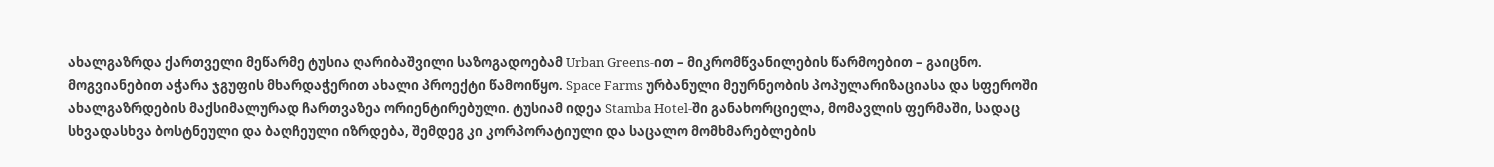ახალგაზრდა ქართველი მეწარმე ტუსია ღარიბაშვილი საზოგადოებამ Urban Greens-ით – მიკრომწვანილების წარმოებით – გაიცნო. მოგვიანებით აჭარა ჯგუფის მხარდაჭერით ახალი პროექტი წამოიწყო. Space Farms ურბანული მეურნეობის პოპულარიზაციასა და სფეროში ახალგაზრდების მაქსიმალურად ჩართვაზეა ორიენტირებული. ტუსიამ იდეა Stamba Hotel-ში განახორციელა, მომავლის ფერმაში, სადაც სხვადასხვა ბოსტნეული და ბაღჩეული იზრდება, შემდეგ კი კორპორატიული და საცალო მომხმარებლების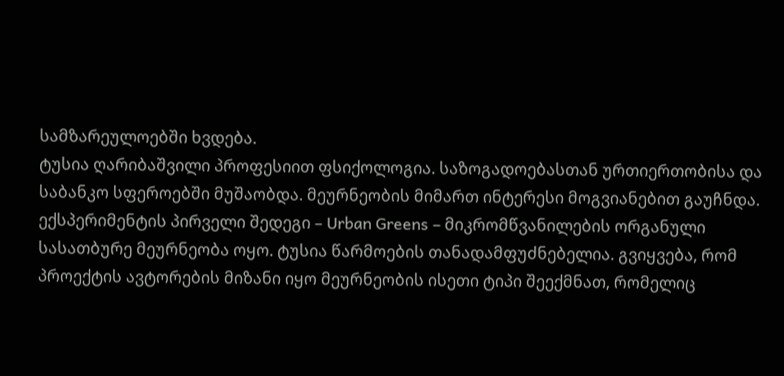სამზარეულოებში ხვდება.
ტუსია ღარიბაშვილი პროფესიით ფსიქოლოგია. საზოგადოებასთან ურთიერთობისა და საბანკო სფეროებში მუშაობდა. მეურნეობის მიმართ ინტერესი მოგვიანებით გაუჩნდა. ექსპერიმენტის პირველი შედეგი – Urban Greens – მიკრომწვანილების ორგანული სასათბურე მეურნეობა ოყო. ტუსია წარმოების თანადამფუძნებელია. გვიყვება, რომ პროექტის ავტორების მიზანი იყო მეურნეობის ისეთი ტიპი შეექმნათ, რომელიც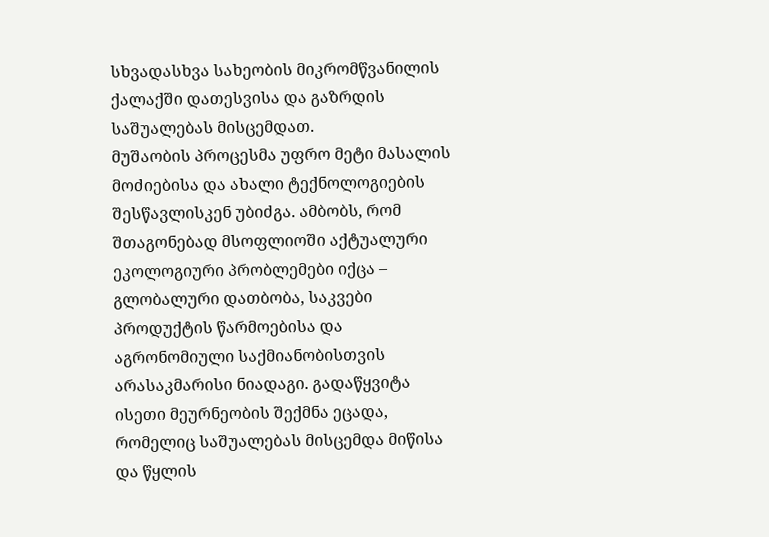სხვადასხვა სახეობის მიკრომწვანილის ქალაქში დათესვისა და გაზრდის საშუალებას მისცემდათ.
მუშაობის პროცესმა უფრო მეტი მასალის მოძიებისა და ახალი ტექნოლოგიების შესწავლისკენ უბიძგა. ამბობს, რომ შთაგონებად მსოფლიოში აქტუალური ეკოლოგიური პრობლემები იქცა – გლობალური დათბობა, საკვები პროდუქტის წარმოებისა და აგრონომიული საქმიანობისთვის არასაკმარისი ნიადაგი. გადაწყვიტა ისეთი მეურნეობის შექმნა ეცადა, რომელიც საშუალებას მისცემდა მიწისა და წყლის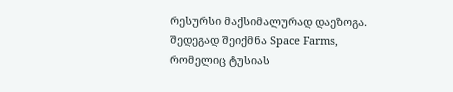რესურსი მაქსიმალურად დაეზოგა.
შედეგად შეიქმნა Space Farms, რომელიც ტუსიას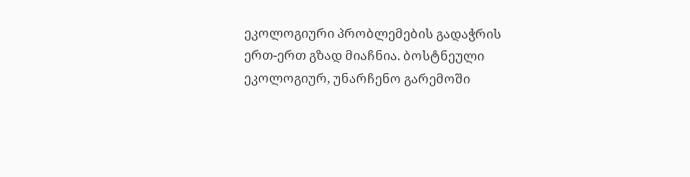ეკოლოგიური პრობლემების გადაჭრის ერთ-ერთ გზად მიაჩნია. ბოსტნეული ეკოლოგიურ, უნარჩენო გარემოში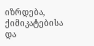იზრდება, ქიმიკატებისა და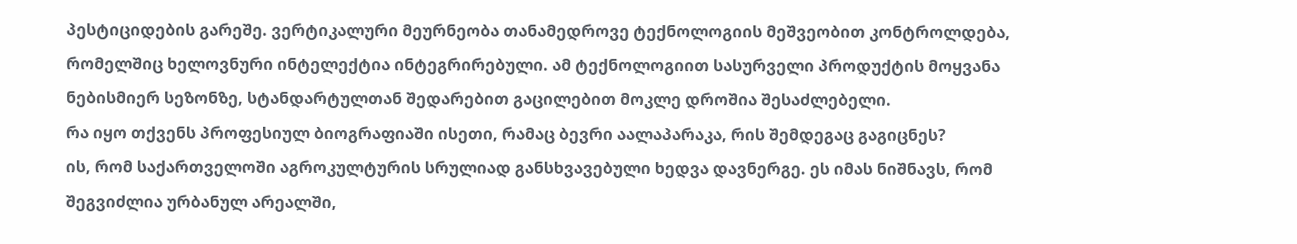პესტიციდების გარეშე. ვერტიკალური მეურნეობა თანამედროვე ტექნოლოგიის მეშვეობით კონტროლდება, რომელშიც ხელოვნური ინტელექტია ინტეგრირებული. ამ ტექნოლოგიით სასურველი პროდუქტის მოყვანა ნებისმიერ სეზონზე, სტანდარტულთან შედარებით გაცილებით მოკლე დროშია შესაძლებელი.
რა იყო თქვენს პროფესიულ ბიოგრაფიაში ისეთი, რამაც ბევრი აალაპარაკა, რის შემდეგაც გაგიცნეს?
ის, რომ საქართველოში აგროკულტურის სრულიად განსხვავებული ხედვა დავნერგე. ეს იმას ნიშნავს, რომ შეგვიძლია ურბანულ არეალში,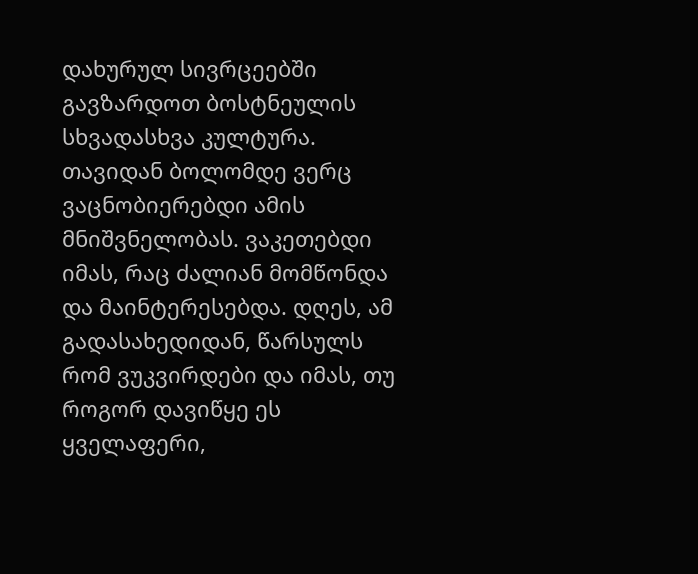დახურულ სივრცეებში გავზარდოთ ბოსტნეულის სხვადასხვა კულტურა. თავიდან ბოლომდე ვერც ვაცნობიერებდი ამის მნიშვნელობას. ვაკეთებდი იმას, რაც ძალიან მომწონდა და მაინტერესებდა. დღეს, ამ გადასახედიდან, წარსულს რომ ვუკვირდები და იმას, თუ როგორ დავიწყე ეს ყველაფერი,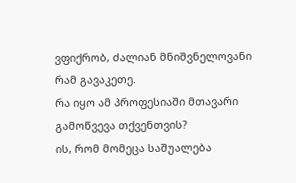ვფიქრობ, ძალიან მნიშვნელოვანი რამ გავაკეთე.
რა იყო ამ პროფესიაში მთავარი გამოწვევა თქვენთვის?
ის, რომ მომეცა საშუალება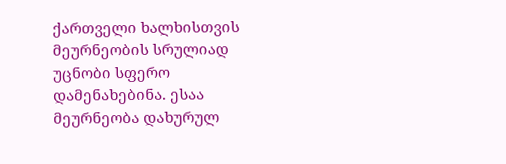ქართველი ხალხისთვის მეურნეობის სრულიად უცნობი სფერო დამენახებინა. ესაა მეურნეობა დახურულ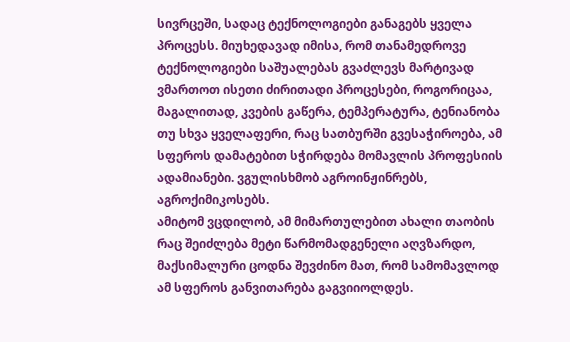სივრცეში, სადაც ტექნოლოგიები განაგებს ყველა პროცესს. მიუხედავად იმისა, რომ თანამედროვე ტექნოლოგიები საშუალებას გვაძლევს მარტივად ვმართოთ ისეთი ძირითადი პროცესები, როგორიცაა, მაგალითად, კვების გაწერა, ტემპერატურა, ტენიანობა თუ სხვა ყველაფერი, რაც სათბურში გვესაჭიროება, ამ სფეროს დამატებით სჭირდება მომავლის პროფესიის ადამიანები. ვგულისხმობ აგროინჟინრებს, აგროქიმიკოსებს.
ამიტომ ვცდილობ, ამ მიმართულებით ახალი თაობის რაც შეიძლება მეტი წარმომადგენელი აღვზარდო, მაქსიმალური ცოდნა შევძინო მათ, რომ სამომავლოდ ამ სფეროს განვითარება გაგვიიოლდეს.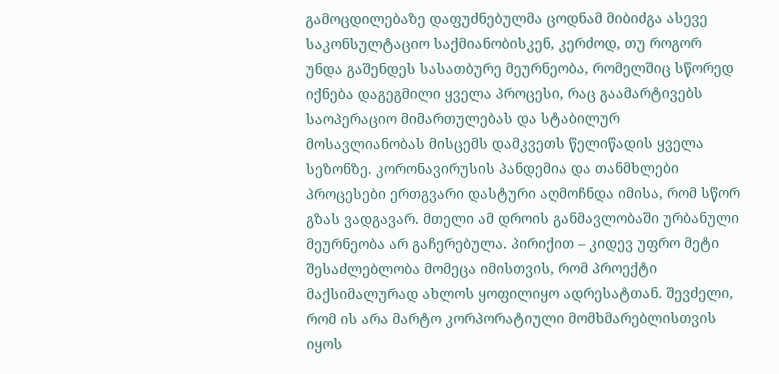გამოცდილებაზე დაფუძნებულმა ცოდნამ მიბიძგა ასევე საკონსულტაციო საქმიანობისკენ, კერძოდ, თუ როგორ უნდა გაშენდეს სასათბურე მეურნეობა, რომელშიც სწორედ იქნება დაგეგმილი ყველა პროცესი, რაც გაამარტივებს საოპერაციო მიმართულებას და სტაბილურ მოსავლიანობას მისცემს დამკვეთს წელიწადის ყველა სეზონზე. კორონავირუსის პანდემია და თანმხლები პროცესები ერთგვარი დასტური აღმოჩნდა იმისა, რომ სწორ გზას ვადგავარ. მთელი ამ დროის განმავლობაში ურბანული მეურნეობა არ გაჩერებულა. პირიქით – კიდევ უფრო მეტი შესაძლებლობა მომეცა იმისთვის, რომ პროექტი მაქსიმალურად ახლოს ყოფილიყო ადრესატთან. შევძელი, რომ ის არა მარტო კორპორატიული მომხმარებლისთვის იყოს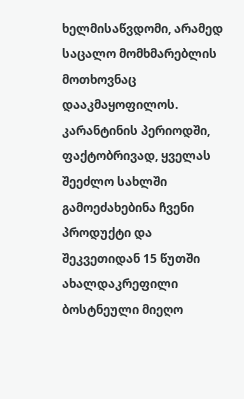ხელმისაწვდომი, არამედ საცალო მომხმარებლის მოთხოვნაც დააკმაყოფილოს. კარანტინის პერიოდში, ფაქტობრივად, ყველას შეეძლო სახლში გამოეძახებინა ჩვენი პროდუქტი და შეკვეთიდან 15 წუთში ახალდაკრეფილი ბოსტნეული მიეღო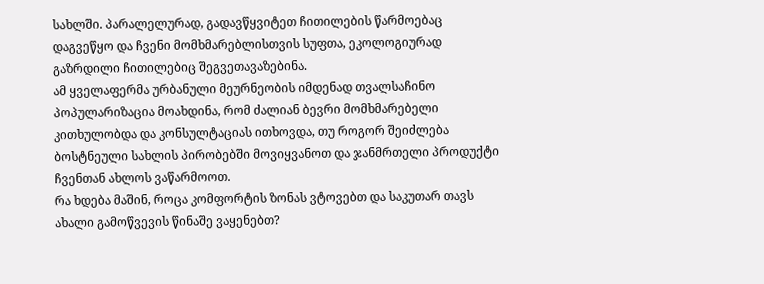სახლში. პარალელურად, გადავწყვიტეთ ჩითილების წარმოებაც დაგვეწყო და ჩვენი მომხმარებლისთვის სუფთა, ეკოლოგიურად გაზრდილი ჩითილებიც შეგვეთავაზებინა.
ამ ყველაფერმა ურბანული მეურნეობის იმდენად თვალსაჩინო პოპულარიზაცია მოახდინა, რომ ძალიან ბევრი მომხმარებელი კითხულობდა და კონსულტაციას ითხოვდა, თუ როგორ შეიძლება ბოსტნეული სახლის პირობებში მოვიყვანოთ და ჯანმრთელი პროდუქტი ჩვენთან ახლოს ვაწარმოოთ.
რა ხდება მაშინ, როცა კომფორტის ზონას ვტოვებთ და საკუთარ თავს ახალი გამოწვევის წინაშე ვაყენებთ?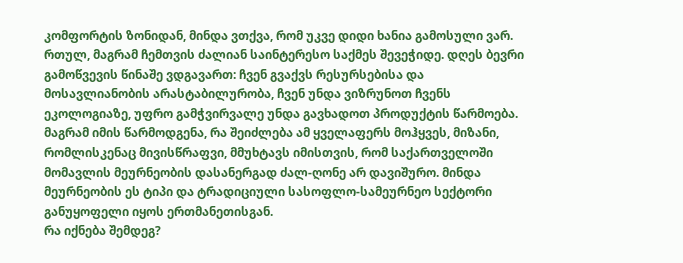კომფორტის ზონიდან, მინდა ვთქვა, რომ უკვე დიდი ხანია გამოსული ვარ. რთულ, მაგრამ ჩემთვის ძალიან საინტერესო საქმეს შევეჭიდე. დღეს ბევრი გამოწვევის წინაშე ვდგავართ: ჩვენ გვაქვს რესურსებისა და მოსავლიანობის არასტაბილურობა, ჩვენ უნდა ვიზრუნოთ ჩვენს ეკოლოგიაზე, უფრო გამჭვირვალე უნდა გავხადოთ პროდუქტის წარმოება. მაგრამ იმის წარმოდგენა, რა შეიძლება ამ ყველაფერს მოჰყვეს, მიზანი, რომლისკენაც მივისწრაფვი, მმუხტავს იმისთვის, რომ საქართველოში მომავლის მეურნეობის დასანერგად ძალ-ღონე არ დავიშურო. მინდა მეურნეობის ეს ტიპი და ტრადიციული სასოფლო-სამეურნეო სექტორი განუყოფელი იყოს ერთმანეთისგან.
რა იქნება შემდეგ?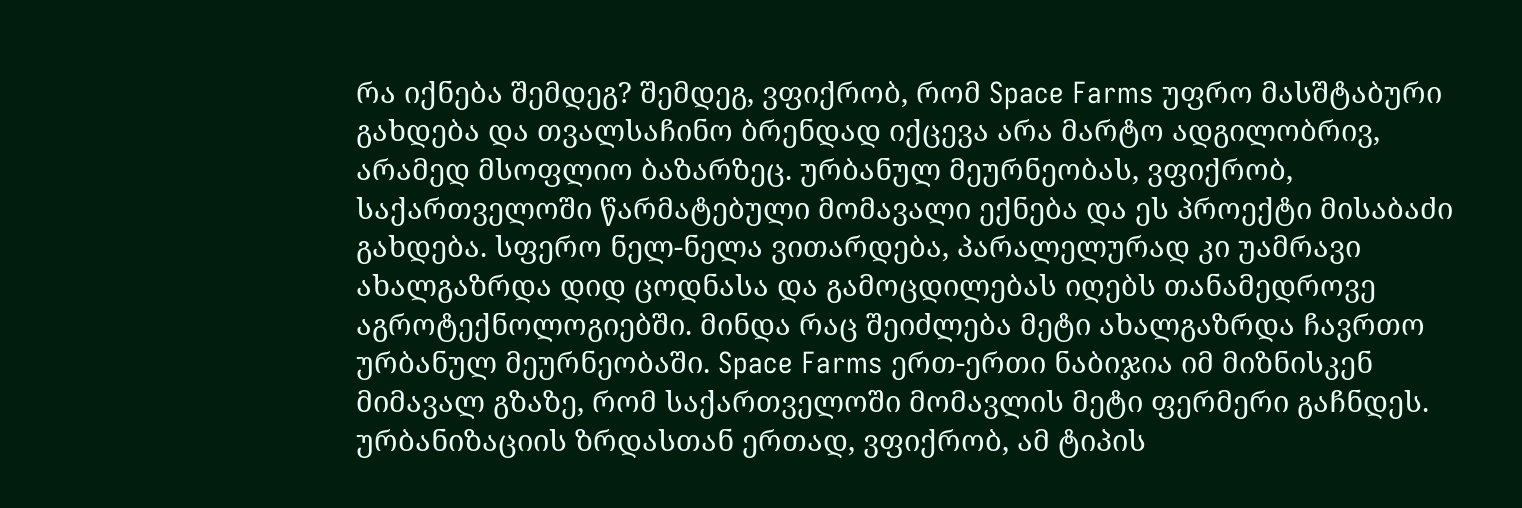რა იქნება შემდეგ? შემდეგ, ვფიქრობ, რომ Space Farms უფრო მასშტაბური გახდება და თვალსაჩინო ბრენდად იქცევა არა მარტო ადგილობრივ, არამედ მსოფლიო ბაზარზეც. ურბანულ მეურნეობას, ვფიქრობ, საქართველოში წარმატებული მომავალი ექნება და ეს პროექტი მისაბაძი გახდება. სფერო ნელ-ნელა ვითარდება, პარალელურად კი უამრავი ახალგაზრდა დიდ ცოდნასა და გამოცდილებას იღებს თანამედროვე აგროტექნოლოგიებში. მინდა რაც შეიძლება მეტი ახალგაზრდა ჩავრთო ურბანულ მეურნეობაში. Space Farms ერთ-ერთი ნაბიჯია იმ მიზნისკენ მიმავალ გზაზე, რომ საქართველოში მომავლის მეტი ფერმერი გაჩნდეს. ურბანიზაციის ზრდასთან ერთად, ვფიქრობ, ამ ტიპის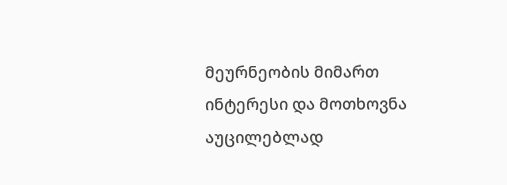მეურნეობის მიმართ ინტერესი და მოთხოვნა აუცილებლად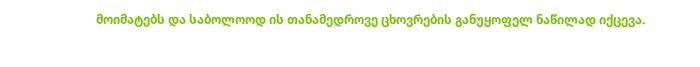მოიმატებს და საბოლოოდ ის თანამედროვე ცხოვრების განუყოფელ ნაწილად იქცევა.